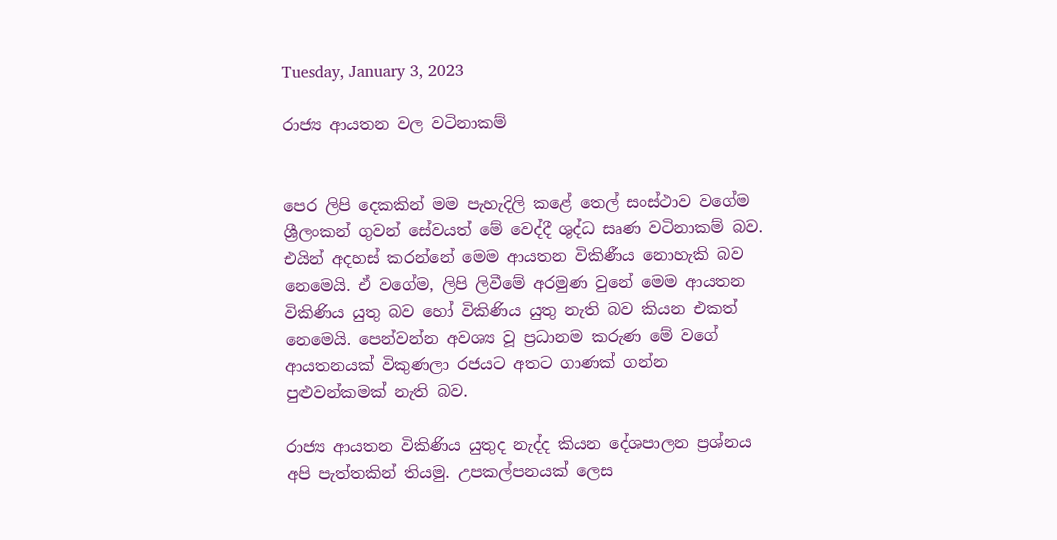Tuesday, January 3, 2023

රාජ්‍ය ආයතන වල වටිනාකම්


පෙර ලිපි දෙකකින් මම පැහැදිලි කළේ තෙල් සංස්ථාව වගේම ශ්‍රීලංකන් ගුවන් සේවයත් මේ වෙද්දී ශුද්ධ සෘණ වටිනාකම් බව. එයින් අදහස් කරන්නේ මෙම ආයතන විකිණීය නොහැකි බව නෙමෙයි. ඒ වගේම, ලිපි ලිවීමේ අරමුණ වුනේ මෙම ආයතන විකිණිය යුතු බව හෝ විකිණිය යුතු නැති බව කියන එකත් නෙමෙයි. පෙන්වන්න අවශ්‍ය වූ ප්‍රධානම කරුණ මේ වගේ ආයතනයක් විකුණලා රජයට අතට ගාණක් ගන්න පුළුවන්කමක් නැති බව.

රාජ්‍ය ආයතන විකිණිය යුතුද නැද්ද කියන දේශපාලන ප්‍රශ්නය අපි පැත්තකින් තියමු. උපකල්පනයක් ලෙස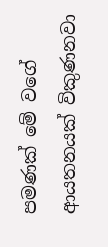පමණක් මේ වගේ ආයතනයක් විකුණනවා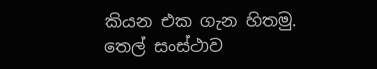කියන එක ගැන හිතමු. තෙල් සංස්ථාව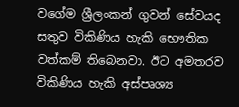වගේම ශ්‍රීලංකන් ගුවන් සේවයද සතුව විකිණිය හැකි භෞතික වත්කම් තිබෙනවා. ඊට අමතරව විකිණිය හැකි අස්පෘශ්‍ය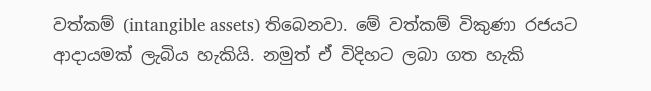වත්කම් (intangible assets) තිබෙනවා. මේ වත්කම් විකුණා රජයට ආදායමක් ලැබිය හැකියි. නමුත් ඒ විදිහට ලබා ගත හැකි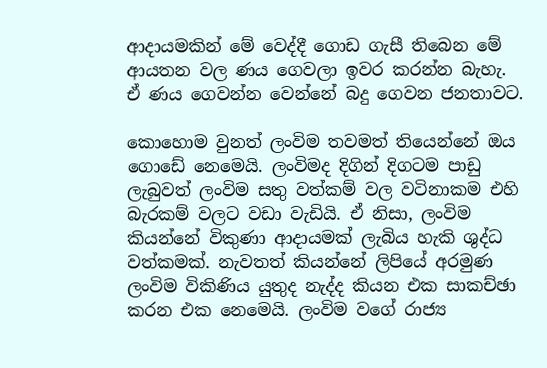ආදායමකින් මේ වෙද්දී ගොඩ ගැසී තිබෙන මේ ආයතන වල ණය ගෙවලා ඉවර කරන්න බැහැ. ඒ ණය ගෙවන්න වෙන්නේ බදු ගෙවන ජනතාවට.

කොහොම වුනත් ලංවිම තවමත් තියෙන්නේ ඔය ගොඩේ නෙමෙයි. ලංවිමද දිගින් දිගටම පාඩු ලැබුවත් ලංවිම සතු වත්කම් වල වටිනාකම එහි බැරකම් වලට වඩා වැඩියි. ඒ නිසා, ලංවිම කියන්නේ විකුණා ආදායමක් ලැබිය හැකි ශුද්ධ වත්කමක්. නැවතත් කියන්නේ ලිපියේ අරමුණ ලංවිම විකිණිය යුතුද නැද්ද කියන එක සාකච්ඡා කරන එක නෙමෙයි. ලංවිම වගේ රාජ්‍ය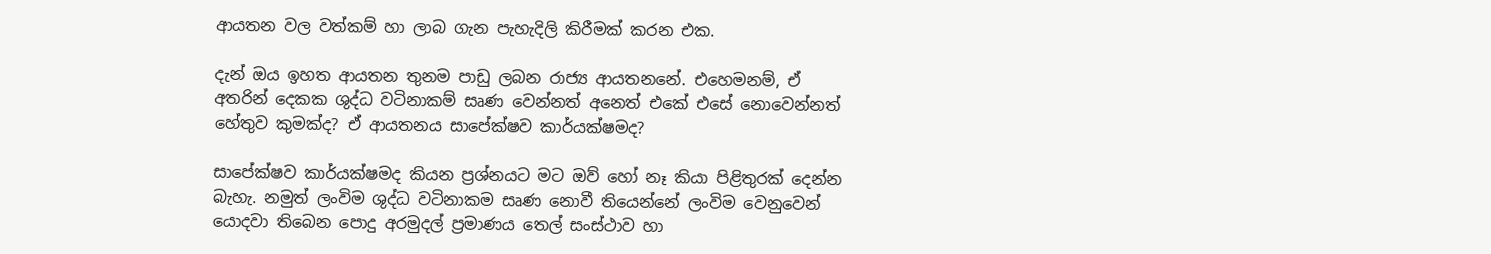ආයතන වල වත්කම් හා ලාබ ගැන පැහැදිලි කිරීමක් කරන එක.

දැන් ඔය ඉහත ආයතන තුනම පාඩු ලබන රාජ්‍ය ආයතනනේ. එහෙමනම්, ඒ අතරින් දෙකක ශුද්ධ වටිනාකම් සෘණ වෙන්නත් අනෙත් එකේ එසේ නොවෙන්නත් හේතුව කුමක්ද? ඒ ආයතනය සාපේක්ෂව කාර්යක්ෂමද?

සාපේක්ෂව කාර්යක්ෂමද කියන ප්‍රශ්නයට මට ඔව් හෝ නෑ කියා පිළිතුරක් දෙන්න බැහැ. නමුත් ලංවිම ශුද්ධ වටිනාකම සෘණ නොවී තියෙන්නේ ලංවිම වෙනුවෙන් යොදවා තිබෙන පොදු අරමුදල් ප්‍රමාණය තෙල් සංස්ථාව හා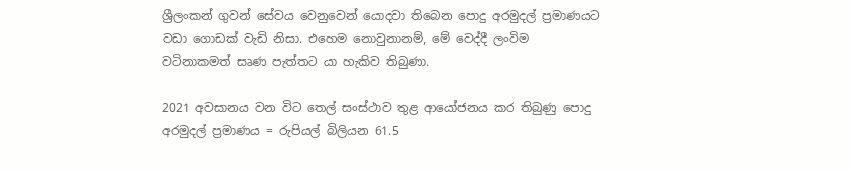ශ්‍රීලංකන් ගුවන් සේවය වෙනුවෙන් යොදවා තිබෙන පොදු අරමුදල් ප්‍රමාණයට වඩා ගොඩක් වැඩි නිසා. එහෙම නොවුනානම්, මේ වෙද්දී ලංවිම වටිනාකමත් සෘණ පැත්තට යා හැකිව තිබුණා.

2021 අවසානය වන විට තෙල් සංස්ථාව තුළ ආයෝජනය කර තිබුණු පොදු අරමුදල් ප්‍රමාණය = රුපියල් බිලියන 61.5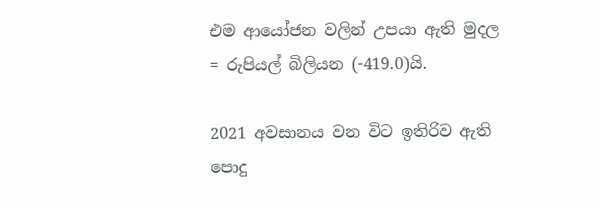එම ආයෝජන වලින් උපයා ඇති මුදල = රුපියල් බිලියන (-419.0)යි.

2021 අවසානය වන විට ඉතිරිව ඇති පොදු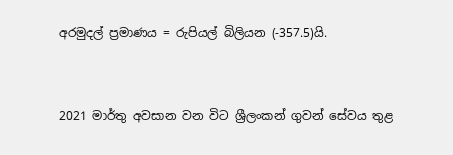අරමුදල් ප්‍රමාණය = රුපියල් බිලියන (-357.5)යි.


2021 මාර්තු අවසාන වන විට ශ්‍රීලංකන් ගුවන් සේවය තුළ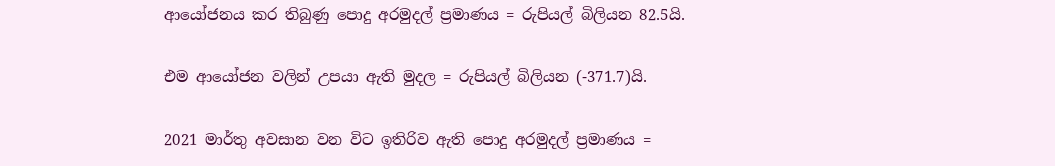ආයෝජනය කර තිබුණු පොදු අරමුදල් ප්‍රමාණය = රුපියල් බිලියන 82.5යි.

එම ආයෝජන වලින් උපයා ඇති මුදල = රුපියල් බිලියන (-371.7)යි.

2021 මාර්තු අවසාන වන විට ඉතිරිව ඇති පොදු අරමුදල් ප්‍රමාණය =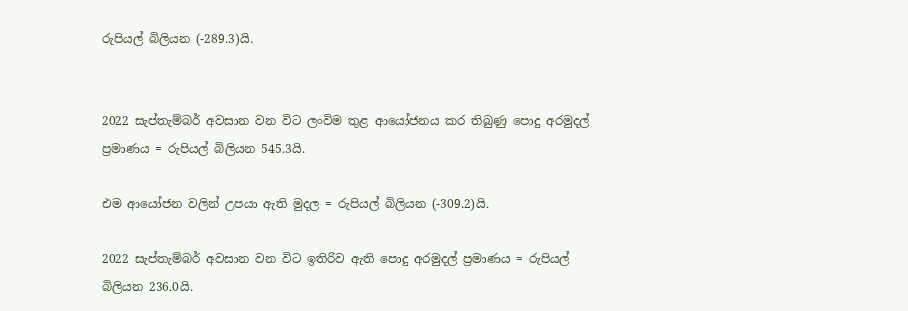රුපියල් බිලියන (-289.3)යි.


2022 සැප්තැම්බර් අවසාන වන විට ලංවිම තුළ ආයෝජනය කර තිබුණු පොදු අරමුදල් ප්‍රමාණය = රුපියල් බිලියන 545.3යි.

එම ආයෝජන වලින් උපයා ඇති මුදල = රුපියල් බිලියන (-309.2)යි.

2022 සැප්තැම්බර් අවසාන වන විට ඉතිරිව ඇති පොදු අරමුදල් ප්‍රමාණය = රුපියල් බිලියන 236.0යි.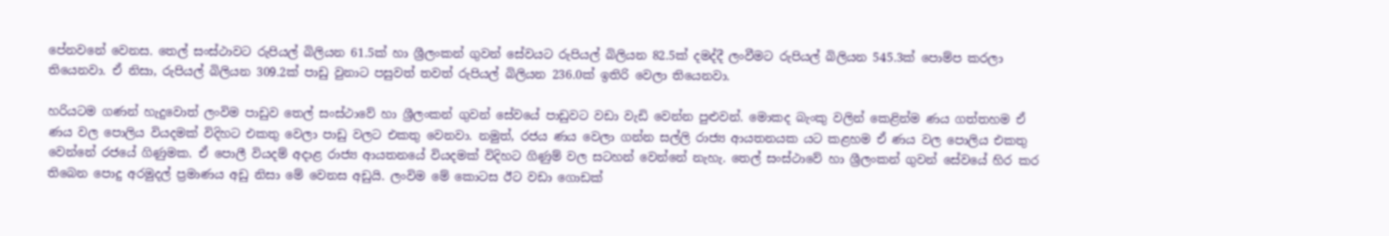පේනවනේ වෙනස. තෙල් සංස්ථාවට රුපියල් බිලියන 61.5ක් හා ශ්‍රීලංකන් ගුවන් සේවයට රුපියල් බිලියන 82.5ක් දමද්දී ලංවීමට රුපියල් බිලියන 545.3ක් පොම්ප කරලා තියෙනවා. ඒ නිසා, රුපියල් බිලියන 309.2ක් පාඩු වුනාට පසුවත් තවත් රුපියල් බිලියන 236.0ක් ඉතිරි වෙලා තියෙනවා.

හරියටම ගණන් හැදුවොත් ලංවිම පාඩුව තෙල් සංස්ථාවේ හා ශ්‍රීලංකන් ගුවන් සේවයේ පාඩුවට වඩා වැඩි වෙන්න පුළුවන්. මොකද බැංකු වලින් කෙළින්ම ණය ගත්තහම ඒ ණය වල පොලිය වියදමක් විදිහට එකතු වෙලා පාඩු වලට එකතු වෙනවා. නමුත්, රජය ණය වෙලා ගන්න සල්ලි රාජ්‍ය ආයතනයක යට කළහම ඒ ණය වල පොලිය එකතු වෙන්නේ රජයේ ගිණුමක. ඒ පොලී වියදම් අදාළ රාජ්‍ය ආයතනයේ වියදමක් විදිහට ගිණුම් වල සටහන් වෙන්නේ නැහැ. තෙල් සංස්ථාවේ හා ශ්‍රීලංකන් ගුවන් සේවයේ හිර කර තිබෙන පොදු අරමුදල් ප්‍රමාණය අඩු නිසා මේ වෙනස අඩුයි. ලංවිම මේ කොටස ඊට වඩා ගොඩක්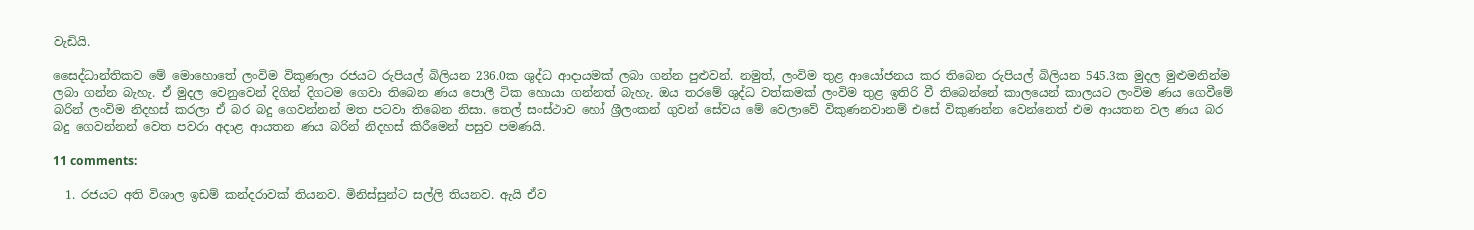වැඩියි.

සෛද්ධාන්තිකව මේ මොහොතේ ලංවිම විකුණලා රජයට රුපියල් බිලියන 236.0ක ශුද්ධ ආදායමක් ලබා ගන්න පුළුවන්. නමුත්, ලංවිම තුළ ආයෝජනය කර තිබෙන රුපියල් බිලියන 545.3ක මුදල මුළුමනින්ම ලබා ගන්න බැහැ. ඒ මුදල වෙනුවෙන් දිගින් දිගටම ගෙවා තිබෙන ණය පොලී ටික හොයා ගන්නත් බැහැ. ඔය තරමේ ශුද්ධ වත්කමක් ලංවිම තුළ ඉතිරි වී තිබෙන්නේ කාලයෙන් කාලයට ලංවිම ණය ගෙවීමේ බරින් ලංවිම නිදහස් කරලා ඒ බර බදු ගෙවන්නන් මත පටවා තිබෙන නිසා. තෙල් සංස්ථාව හෝ ශ්‍රීලංකන් ගුවන් සේවය මේ වෙලාවේ විකුණනවානම් එසේ විකුණන්න වෙන්නෙත් එම ආයතන වල ණය බර බදු ගෙවන්නන් වෙත පවරා අදාළ ආයතන ණය බරින් නිදහස් කිරීමෙන් පසුව පමණයි.

11 comments:

  1. රජයට අති විශාල ඉඩම් කන්දරාවක් තියනව. මිනිස්සුන්ට සල්ලි තියනව. ඇයි ඒව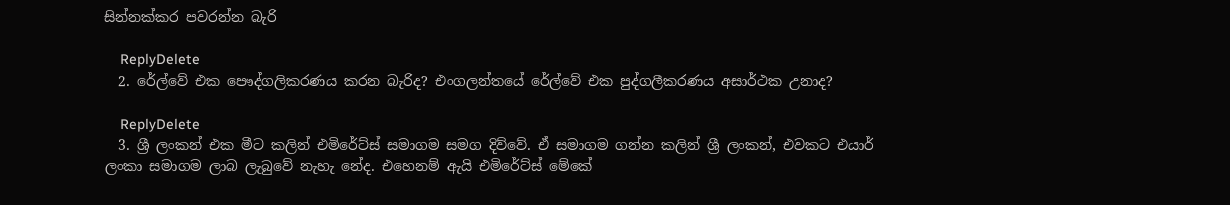සින්නක්කර පවරන්න බැරි

    ReplyDelete
  2. රේල්වේ එක පෞද්ගලිකරණය කරන බැරිද? එංගලන්තයේ රේල්වේ එක පුද්ගලීකරණය අසාර්ථක උනාද?

    ReplyDelete
  3. ශ්‍රී ලංකන් එක මීට කලින් එමිරේට්ස් සමාගම සමග දිව්වේ. ඒ සමාගම ගන්න කලින් ශ්‍රී ලංකන්, එවකට එයාර් ලංකා සමාගම ලාබ ලැබුවේ නැහැ නේද. එහෙනම් ඇයි එමිරේට්ස් මේකේ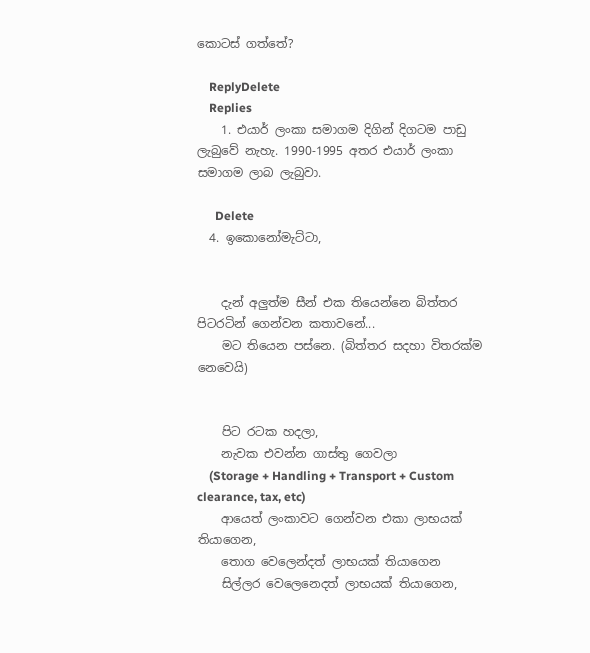කොටස් ගත්තේ?

    ReplyDelete
    Replies
    1. එයාර් ලංකා සමාගම දිගින් දිගටම පාඩු ලැබුවේ නැහැ. 1990-1995 අතර එයාර් ලංකා සමාගම ලාබ ලැබුවා.

      Delete
  4. ඉකොනෝමැට්ටා,


    දැන් අලුත්ම සීන් එක තියෙන්නෙ බිත්තර පිටරටින් ගෙන්වන කතාවනේ...
    මට තියෙන පස්නෙ. (බිත්තර සදහා විතරක්ම නෙවෙයි)


    පිට රටක හදලා,
    නැවක එවන්න ගාස්තු ගෙවලා
    (Storage + Handling + Transport + Custom clearance, tax, etc)
    ආයෙත් ලංකාවට ගෙන්වන එකා ලාභයක් තියාගෙන,
    තොග වෙලෙන්දත් ලාභයක් තියාගෙන
    සිල්ලර වෙලෙනෙදත් ලාභයක් තියාගෙන,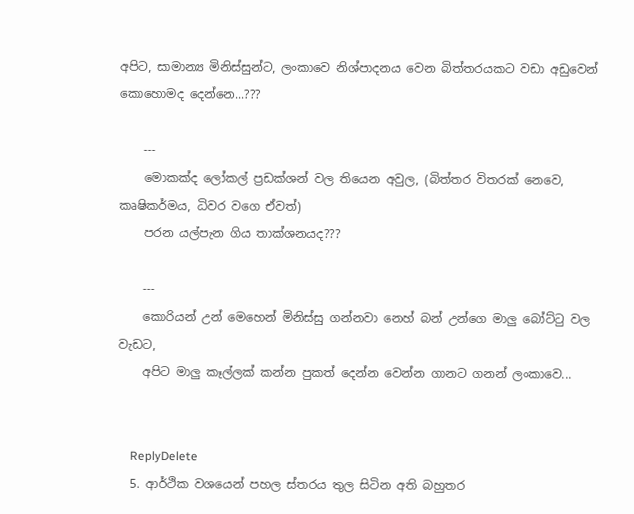අපිට, සාමාන්‍ය මිනිස්සුන්ට, ලංකාවෙ නිශ්පාදනය වෙන බිත්තරයකට වඩා අඩුවෙන් කොහොමද දෙන්නෙ...???

    ---
    මොකක්ද ලෝකල් ප්‍රඩක්ශන් වල තියෙන අවුල, (බිත්තර විතරක් නෙවෙ, කෘෂිකර්මය, ධිවර වගෙ ඒවත්)
    පරන යල්පැන ගිය තාක්ශනයද???

    ---
    කොරියන් උන් මෙහෙන් මිනිස්සු ගන්නවා නෙහ් බන් උන්ගෙ මාලු බෝට්ටු වල වැඩට,
    අපිට මාලු කෑල්ලක් කන්න පුකත් දෙන්න වෙන්න ගානට ගනන් ලංකාවෙ...


    ReplyDelete
  5. ආර්ථික වශයෙන් පහල ස්තරය තුල සිටින අති බහුතර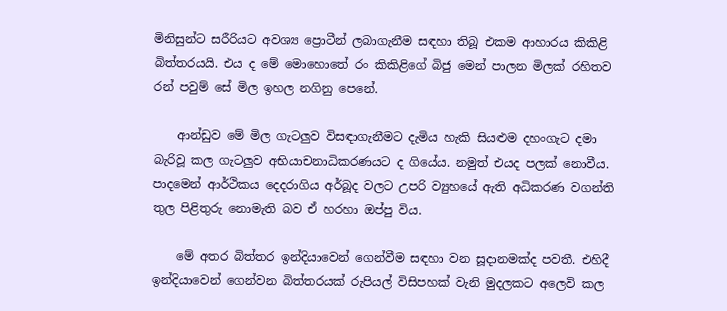මිනිසුන්ට සරීරියට අවශ්‍ය ප්‍රොටීන් ලබාගැනීම සඳහා තිබූ එකම ආහාරය කිකිළි බිත්තරයයි. එය ද මේ මොහොතේ රං කිකිළිගේ බිජු මෙන් පාලන මිලක් රහිතව රන් පවුම් සේ මිල ඉහල නගිනු පෙනේ.

    ආන්ඩුව මේ මිල ගැටලුව විසඳාගැනීමට දැමිය හැකි සියළුම දහංගැට දමා බැරිවූ කල ගැටලුව අභියාචනාධිකරණයට ද ගියේය. නමුත් එයද පලක් නොවීය. පාදමෙන් ආර්ථිකය දෙදරාගිය අර්බූද වලට උපරි ව්‍යුහයේ ඇති අධිකරණ වගන්ති තුල පිළිතුරු නොමැති බව ඒ හරහා ඔප්පු විය.

    මේ අතර බිත්තර ඉන්දියාවෙන් ගෙන්වීම සඳහා වන සූදානමක්ද පවතී. එහිදී ඉන්දියාවෙන් ගෙන්වන බිත්තරයක් රුපියල් විසිපහක් වැනි මුදලකට අලෙවි කල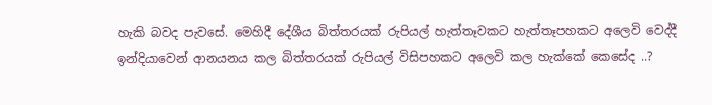හැකි බවද පැවසේ. මෙහිදී දේශීය බිත්තරයක් රුපියල් හැත්තෑවකට හැත්තෑපහකට අලෙවි වෙද්දී ඉන්දියාවෙන් ආනයනය කල බිත්තරයක් රුපියල් විසිපහකට අලෙවි කල හැක්කේ කෙසේද ..?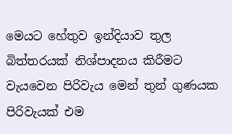මෙයට හේතුව ඉන්දියාව තුල බිත්තරයක් නිශ්පාදනය කිරීමට වැයවෙන පිරිවැය මෙන් තුන් ගුණයක පිරිවැයක් එම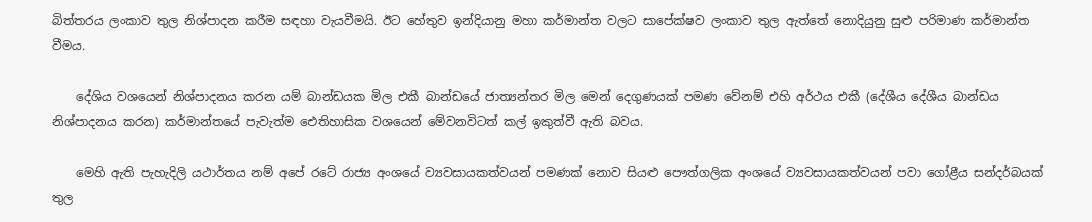බිත්තරය ලංකාව තුල නිශ්පාදන කරීම සඳහා වැයවීමයි. ඊට හේතුව ඉන්දියානු මහා කර්මාන්ත වලට සාපේක්ෂව ලංකාව තුල ඇත්තේ නොදියුනු සුළු පරිමාණ කර්මාන්ත වීමය.

    දේශිය වශයෙන් නිශ්පාදනය කරන යම් බාන්ඩයක මිල එකී බාන්ඩයේ ජාත්‍යන්තර මිල මෙන් දෙගුණයක් පමණ වේනම් එහි අර්ථය එකී (දේශීය දේශීය බාන්ඩය නිශ්පාදනය කරන) කර්මාන්තයේ පැවැත්ම ඓතිහාසික වශයෙන් මේවනවිටත් කල් ඉකුත්වී ඇති බවය.

    මෙහි ඇති පැහැදිලි යථාර්තය නම් අපේ රටේ රාජ්‍ය අංශයේ ව්‍යවසායකත්වයන් පමණක් නොව සියළු පෞත්ගලික අංශයේ ව්‍යවසායකත්වයන් පවා ගෝළීය සන්දර්බයක් තුල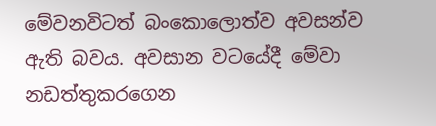මේවනවිටත් බංකොලොත්ව අවසන්ව ඇති බවය. අවසාන වටයේදී මේවා නඩත්තුකරගෙන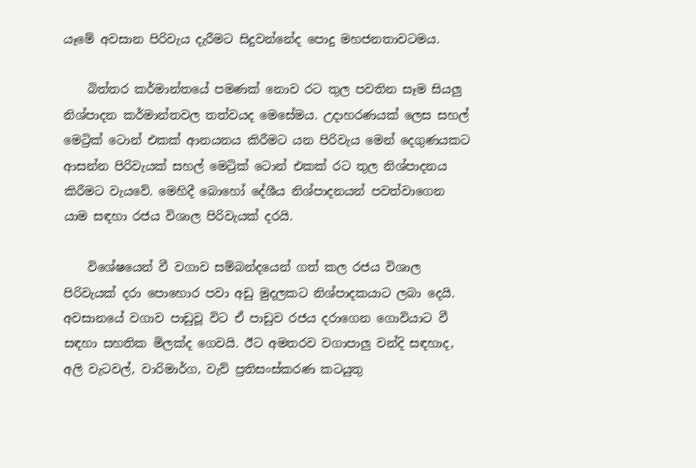යෑමේ අවසාන පිරිවැය දැරීමට සිදුවන්නේද පොදු මහජනතාවටමය.

    බිත්තර කර්මාන්තයේ පමණක් නොව රට තුල පවතින සෑම සියලු නිශ්පාදන කර්මාන්තවල තත්වයද මෙසේමය. උදාහරණයක් ලෙස සහල් මෙට්‍රික් ටොන් එකක් ආනයනය කිරීමට යන පිරිවැය මෙන් දෙගුණයකට ආසන්න පිරිවැයක් සහල් මෙට්‍රික් ටොන් එකක් රට තුල නිශ්පාදනය කිරීමට වැයවේ. මෙහිදී බොහෝ දේශීය නිශ්පාදනයන් පවත්වාගෙන යාම සඳහා රජය විශාල පිරිවැයක් දරයි.

    විශේෂයෙන් වී වගාව සම්බන්දයෙන් ගත් කල රජය විශාල පිරිවැයක් දරා පොහොර පවා අඩු මුදලකට නිශ්පාදකයාට ලබා දෙයි. අවසානයේ වගාව පාඩුවූ විට ඒ පාඩුව රජය දරාගෙන ගොවියාට වී සඳහා සහතික මිලක්ද ගෙවයි. ඊට අමතරව වගාපාලු වන්දි සඳහාද, අලි වැටවල්, වාරිමාර්ග, වැව් ප්‍රතිසංස්කරණ කටයුතු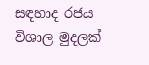සඳහාද රජය විශාල මුදලක්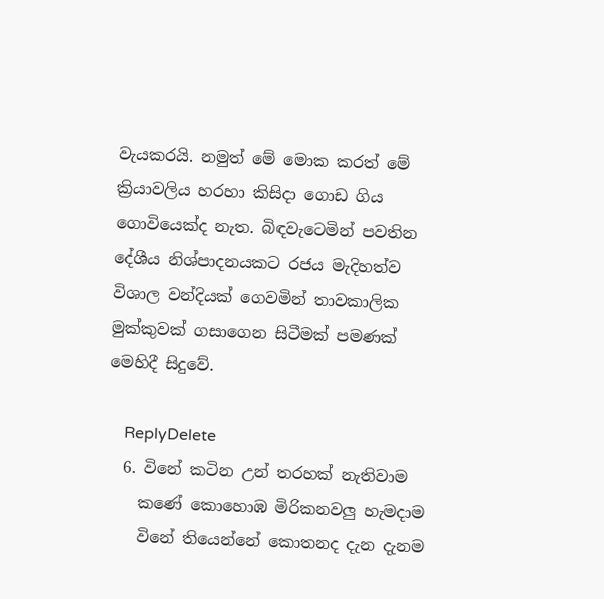වැයකරයි. නමුත් මේ මොක කරත් මේ ක්‍රියාවලිය හරහා කිසිදා ගොඩ ගිය ගොවියෙක්ද නැත. බිඳවැටෙමින් පවතින දේශීය නිශ්පාදනයකට රජය මැදිහත්ව විශාල වන්දියක් ගෙවමින් තාවකාලික මුක්කුවක් ගසාගෙන සිටීමක් පමණක් මෙහිදී සිදුවේ.

    ReplyDelete
  6. විනේ කටින උන් තරහක් නැතිවාම
    කණේ කොහොඹ මිරිකනවලු හැමදාම
    විනේ තියෙන්නේ කොතනද දැන දැනම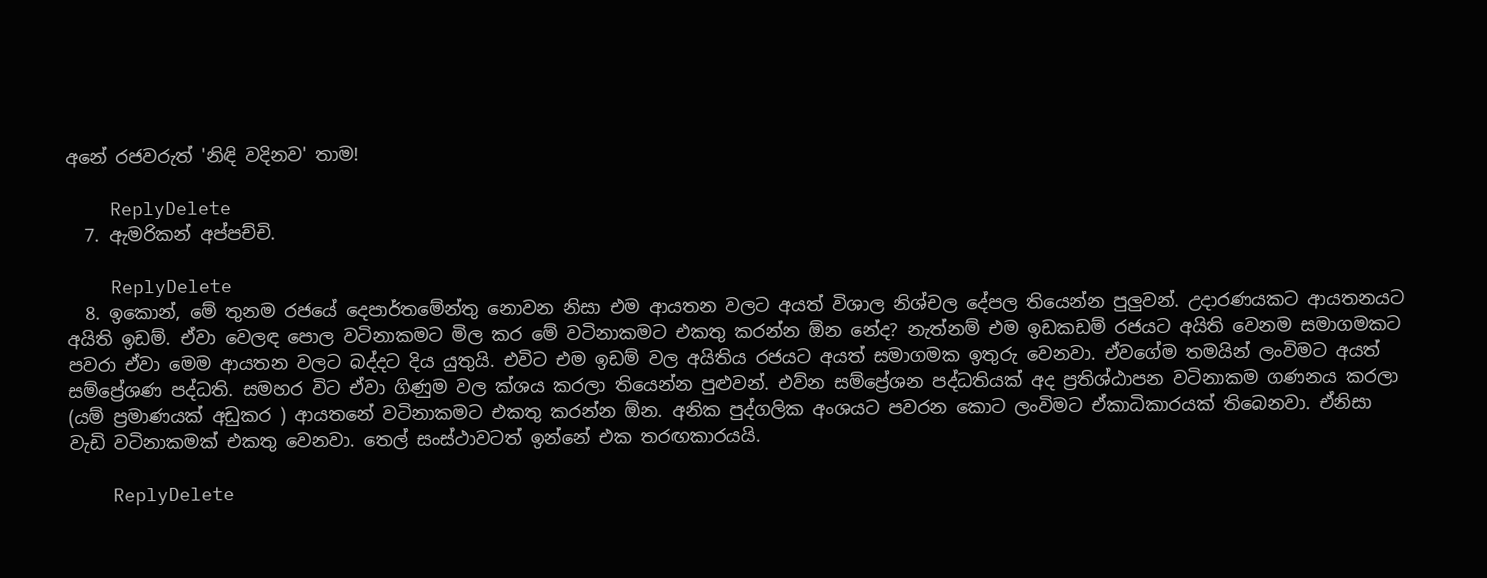අනේ රජවරුත් 'නිඳි වදිනව' තාම!

    ReplyDelete
  7. ඇමරිකන් අප්පච්චි.

    ReplyDelete
  8. ඉකොන්, මේ තුනම රජයේ දෙපාර්තමේන්තු නොවන නිසා එම ආයතන වලට අයත් විශාල නිශ්චල දේපල තියෙන්න පුලුවන්. උදාරණයකට ආයතනයට අයිති ඉඩම්. ඒවා වෙලඳ පොල වටිනාකමට මිල කර මේ වටිනාකමට එකතු කරන්න ඕන නේද? නැත්නම් එම ඉඩකඩම් රජයට අයිති වෙනම සමාගමකට පවරා ඒවා මෙම ආයතන වලට බද්දට දිය යුතුයි. එවිට එම ඉඩම් වල අයිතිය රජයට අයත් සමාගමක ඉතුරු වෙනවා. ඒවගේම තමයින් ලංවිමට අයත් සම්ප්‍රේශණ පද්ධති. සමහර විට ඒවා ගිණුම වල ක්ශය කරලා තියෙන්න පුළුවන්. එව්න සම්ප්‍රේශන පද්ධතියක් අද ප්‍රතිශ්ඨාපන වටිනාකම ගණනය කරලා (යම් ප්‍රමාණයක් අඩුකර ) ආයතනේ වටිනාකමට එකතු කරන්න ඕන. අනික පුද්ගලික අංශයට පවරන කොට ලංවිමට ඒකාධිකාරයක් තිබෙනවා. ඒනිසා වැඩි වටිනාකමක් එකතු වෙනවා. තෙල් සංස්ථාවටත් ඉන්නේ එක තරඟකාරයයි.

    ReplyDelete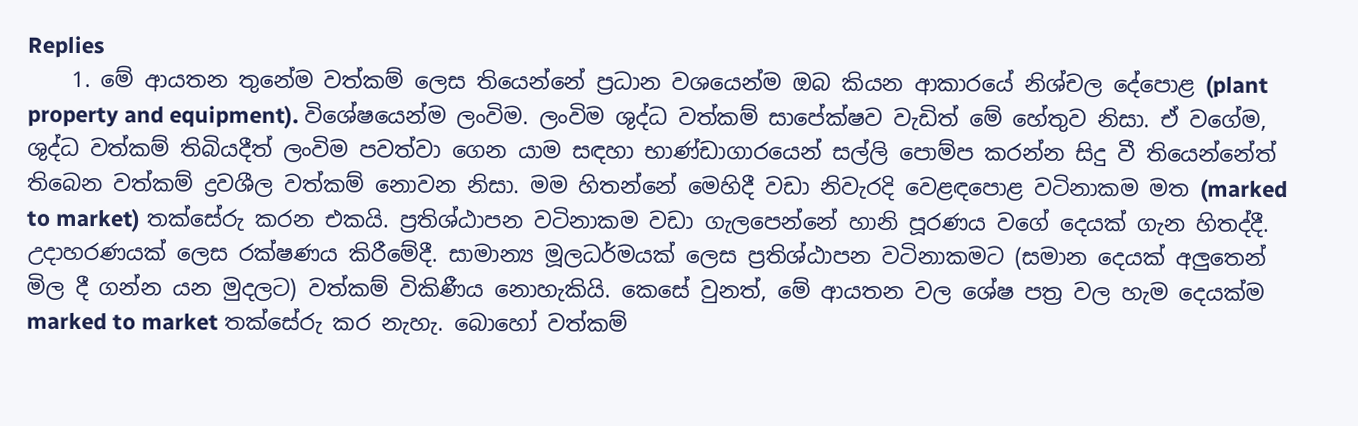Replies
    1. මේ ආයතන තුනේම වත්කම් ලෙස තියෙන්නේ ප්‍රධාන වශයෙන්ම ඔබ කියන ආකාරයේ නිශ්චල දේපොළ (plant property and equipment). විශේෂයෙන්ම ලංවිම. ලංවිම ශුද්ධ වත්කම් සාපේක්ෂව වැඩිත් මේ හේතුව නිසා. ඒ වගේම, ශුද්ධ වත්කම් තිබියදීත් ලංවිම පවත්වා ගෙන යාම සඳහා භාණ්ඩාගාරයෙන් සල්ලි පොම්ප කරන්න සිදු වී තියෙන්නේත් තිබෙන වත්කම් ද්‍රවශීල වත්කම් නොවන නිසා. මම හිතන්නේ මෙහිදී වඩා නිවැරදි වෙළඳපොළ වටිනාකම මත (marked to market) තක්සේරු කරන එකයි. ප්‍රතිශ්ඨාපන වටිනාකම වඩා ගැලපෙන්නේ හානි පූරණය වගේ දෙයක් ගැන හිතද්දී. උදාහරණයක් ලෙස රක්ෂණය කිරීමේදී. සාමාන්‍ය මූලධර්මයක් ලෙස ප්‍රතිශ්ඨාපන වටිනාකමට (සමාන දෙයක් අලුතෙන් මිල දී ගන්න යන මුදලට) වත්කම් විකිණීය නොහැකියි. කෙසේ වුනත්, මේ ආයතන වල ශේෂ පත්‍ර වල හැම දෙයක්ම marked to market තක්සේරු කර නැහැ. බොහෝ වත්කම්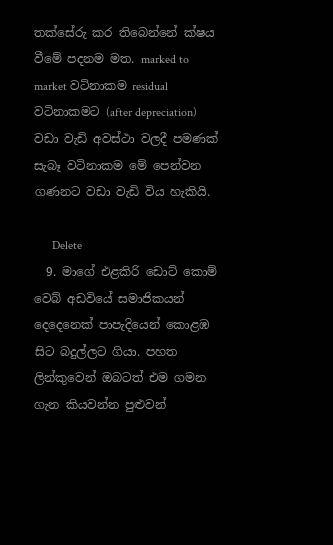තක්සේරු කර තිබෙන්නේ ක්ෂය වීමේ පදනම මත. marked to market වටිනාකම residual වටිනාකමට (after depreciation) වඩා වැඩි අවස්ථා වලදී පමණක් සැබෑ වටිනාකම මේ පෙන්වන ගණනට වඩා වැඩි විය හැකියි.

      Delete
  9. මාගේ එළකිරි ඩොට් කොම් වෙබ් අඩවියේ සමාජිකයන් දෙදෙනෙක් පාපැදියෙන් කොළඹ සිට බදුල්ලට ගියා. පහත ලින්කුවෙන් ඔබටත් එම ගමන ගැන කියවන්න පුළුවන්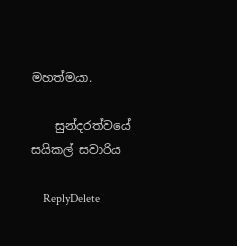මහත්මයා.

    සුන්දරත්වයේ සයිකල් සවාරිය

    ReplyDelete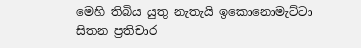මෙහි තිබිය යුතු නැතැයි ඉකොනොමැට්ටා සිතන ප්‍රතිචාර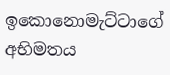ඉකොනොමැට්ටාගේ අභිමතය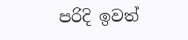පරිදි ඉවත්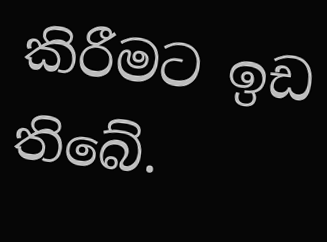කිරීමට ඉඩ තිබේ.